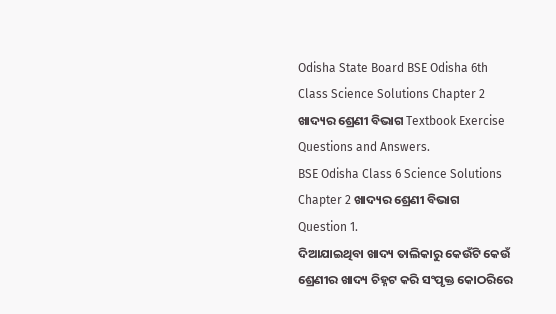Odisha State Board BSE Odisha 6th Class Science Solutions Chapter 2 ଖାଦ୍ୟର ଶ୍ରେଣୀ ବିଭାଗ Textbook Exercise Questions and Answers.
BSE Odisha Class 6 Science Solutions Chapter 2 ଖାଦ୍ୟର ଶ୍ରେଣୀ ବିଭାଗ
Question 1.
ଦିଆଯାଇଥିବା ଖାଦ୍ୟ ତାଲିକାରୁ କେଉଁଟି କେଉଁ ଶ୍ରେଣୀର ଖାଦ୍ୟ ଚିହ୍ନଟ କରି ସଂପୃକ୍ତ କୋଠରିରେ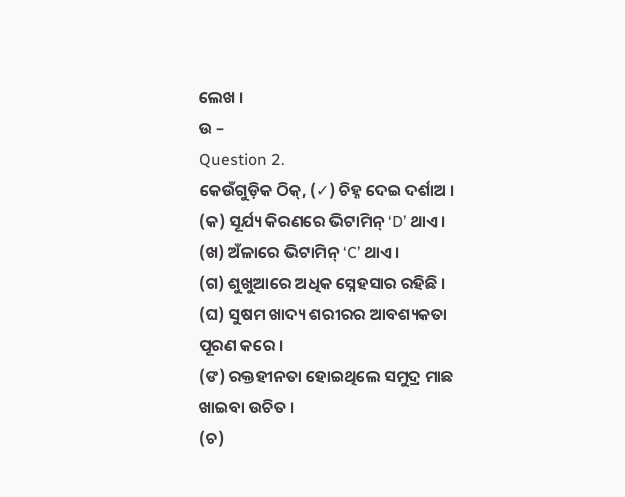ଲେଖ ।
ଉ –
Question 2.
କେଉଁଗୁଡ଼ିକ ଠିକ୍, (✓) ଚିହ୍ନ ଦେଇ ଦର୍ଶାଅ ।
(କ) ସୂର୍ଯ୍ୟ କିରଣରେ ଭିଟାମିନ୍ ‘D’ ଥାଏ ।
(ଖ) ଅଁଳାରେ ଭିଟାମିନ୍ ‘C’ ଥାଏ ।
(ଗ) ଶୁଖୁଆରେ ଅଧିକ ସ୍ନେହସାର ରହିଛି ।
(ଘ) ସୁଷମ ଖାଦ୍ୟ ଶରୀରର ଆବଶ୍ୟକତା ପୂରଣ କରେ ।
(ଙ) ରକ୍ତହୀନତା ହୋଇଥିଲେ ସମୁଦ୍ର ମାଛ ଖାଇବା ଉଚିତ ।
(ଚ)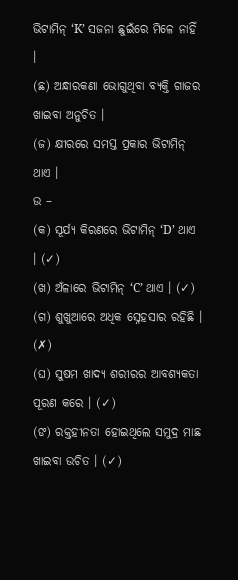ଭିଟାମିନ୍ ‘K’ ସଜନା ଛୁଇଁରେ ମିଳେ ନାହିଁ ।
(ଛ) ଅନ୍ଧାରକଣା ଭୋଗୁଥିବା ବ୍ୟକ୍ତି ଗାଜର ଖାଇବା ଅନୁଚିତ ।
(ଜ) କ୍ଷୀରରେ ସମସ୍ତ ପ୍ରକାର ଭିଟାମିନ୍ ଥାଏ ।
ଉ –
(କ) ସୂର୍ଯ୍ୟ କିରଣରେ ଭିଟାମିନ୍ ‘D’ ଥାଏ । (✓)
(ଖ) ଅଁଳାରେ ଭିଟାମିନ୍ ‘C’ ଥାଏ । (✓)
(ଗ) ଶୁଖୁଆରେ ଅଧିକ ସ୍ନେହସାର ରହିଛି । (✗)
(ଘ) ସୁଷମ ଖାଦ୍ୟ ଶରୀରର ଆବଶ୍ୟକତା ପୂରଣ କରେ । (✓)
(ଙ) ରକ୍ତହୀନତା ହୋଇଥିଲେ ସମୁଦ୍ର ମାଛ ଖାଇବା ଉଚିତ । (✓)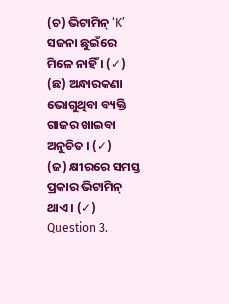(ଚ) ଭିଟାମିନ୍ ‘K’ ସଜନା ଛୁଇଁରେ ମିଳେ ନାହିଁ । (✓)
(ଛ) ଅନ୍ଧାରକଣା ଭୋଗୁଥିବା ବ୍ୟକ୍ତି ଗାଜର ଖାଇବା ଅନୁଚିତ । (✓)
(ଜ) କ୍ଷୀରରେ ସମସ୍ତ ପ୍ରକାର ଭିଟାମିନ୍ ଥାଏ । (✓)
Question 3.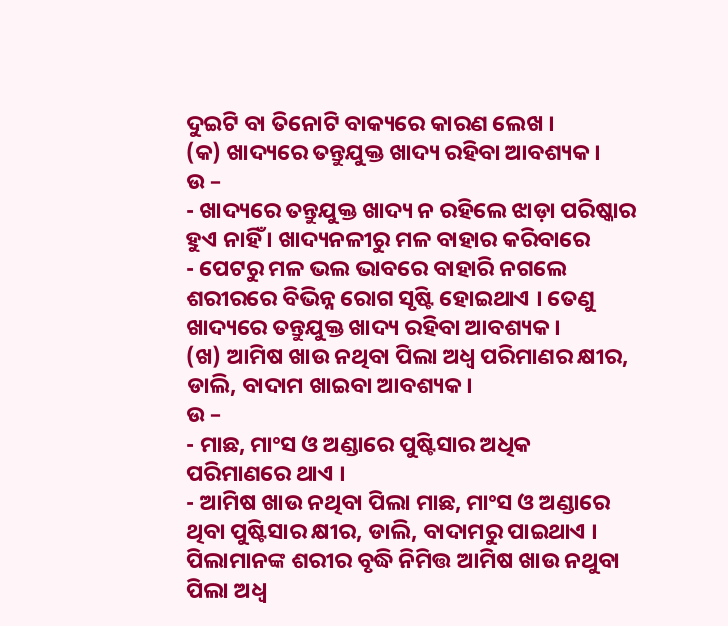ଦୁଇଟି ବା ତିନୋଟି ବାକ୍ୟରେ କାରଣ ଲେଖ ।
(କ) ଖାଦ୍ୟରେ ତନ୍ତୁଯୁକ୍ତ ଖାଦ୍ୟ ରହିବା ଆବଶ୍ୟକ ।
ଉ –
- ଖାଦ୍ୟରେ ତନ୍ତୁଯୁକ୍ତ ଖାଦ୍ୟ ନ ରହିଲେ ଝାଡ଼ା ପରିଷ୍କାର ହୁଏ ନାହିଁ । ଖାଦ୍ୟନଳୀରୁ ମଳ ବାହାର କରିବାରେ
- ପେଟରୁ ମଳ ଭଲ ଭାବରେ ବାହାରି ନଗଲେ ଶରୀରରେ ବିଭିନ୍ନ ରୋଗ ସୃଷ୍ଟି ହୋଇଥାଏ । ତେଣୁ ଖାଦ୍ୟରେ ତନ୍ତୁଯୁକ୍ତ ଖାଦ୍ୟ ରହିବା ଆବଶ୍ୟକ ।
(ଖ) ଆମିଷ ଖାଉ ନଥିବା ପିଲା ଅଧ୍ଵ ପରିମାଣର କ୍ଷୀର, ଡାଲି, ବାଦାମ ଖାଇବା ଆବଶ୍ୟକ ।
ଉ –
- ମାଛ, ମାଂସ ଓ ଅଣ୍ଡାରେ ପୁଷ୍ଟିସାର ଅଧିକ ପରିମାଣରେ ଥାଏ ।
- ଆମିଷ ଖାଉ ନଥିବା ପିଲା ମାଛ, ମାଂସ ଓ ଅଣ୍ଡାରେ ଥିବା ପୁଷ୍ଟିସାର କ୍ଷୀର, ଡାଲି, ବାଦାମରୁ ପାଇଥାଏ । ପିଲାମାନଙ୍କ ଶରୀର ବୃଦ୍ଧି ନିମିତ୍ତ ଆମିଷ ଖାଉ ନଥୁବା ପିଲା ଅଧ୍ଵ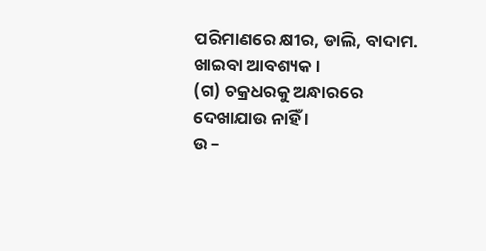ପରିମାଣରେ କ୍ଷୀର, ଡାଲି, ବାଦାମ. ଖାଇବା ଆବଶ୍ୟକ ।
(ଗ) ଚକ୍ରଧରକୁ ଅନ୍ଧାରରେ ଦେଖାଯାଉ ନାହିଁ ।
ଉ –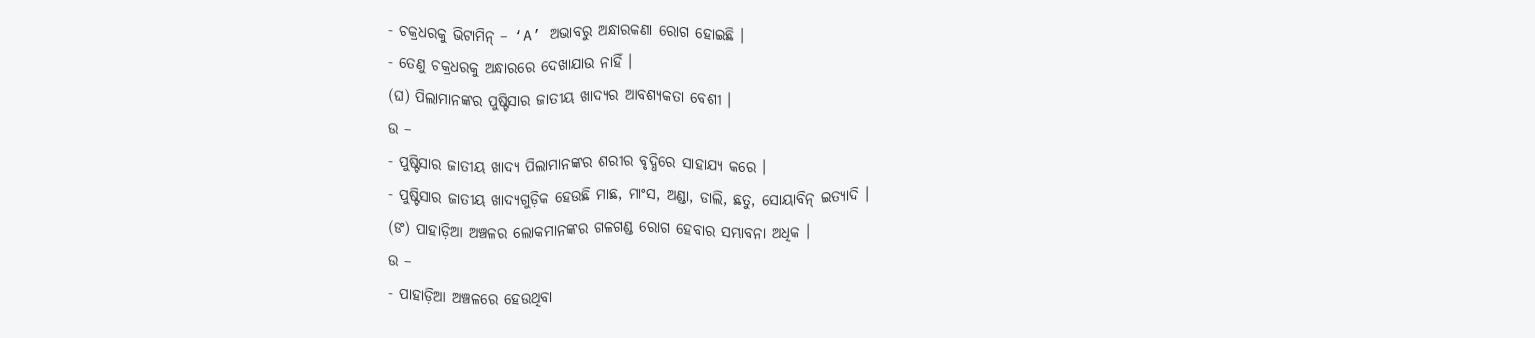- ଚକ୍ରଧରକୁ ଭିଟାମିନ୍ – ‘A’ ଅଭାବରୁ ଅନ୍ଧାରକଣା ରୋଗ ହୋଇଛି ।
- ତେଣୁ ଚକ୍ରଧରକୁ ଅନ୍ଧାରରେ ଦେଖାଯାଉ ନାହିଁ ।
(ଘ) ପିଲାମାନଙ୍କର ପୁଷ୍ଟିସାର ଜାତୀୟ ଖାଦ୍ୟର ଆବଶ୍ୟକତା ବେଶୀ ।
ଉ –
- ପୁଷ୍ଟିସାର ଜାତୀୟ ଖାଦ୍ୟ ପିଲାମାନଙ୍କର ଶରୀର ବୃଦ୍ଧିରେ ସାହାଯ୍ୟ କରେ ।
- ପୁଷ୍ଟିସାର ଜାତୀୟ ଖାଦ୍ୟଗୁଡ଼ିକ ହେଉଛି ମାଛ, ମାଂସ, ଅଣ୍ଡା, ଡାଲି, ଛତୁ, ସୋୟାବିନ୍ ଇତ୍ୟାଦି ।
(ଙ) ପାହାଡ଼ିଆ ଅଞ୍ଚଳର ଲୋକମାନଙ୍କର ଗଳଗଣ୍ଡ ରୋଗ ହେବାର ସମ୍ଭାବନା ଅଧିକ ।
ଉ –
- ପାହାଡ଼ିଆ ଅଞ୍ଚଳରେ ହେଉଥିବା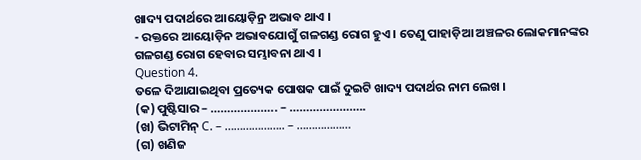ଖାଦ୍ୟ ପଦାର୍ଥରେ ଆୟୋଡ଼ିନ୍ର ଅଭାବ ଥାଏ ।
- ରକ୍ତରେ ଆୟୋଡ଼ିନ ଅଭାବଯୋଗୁଁ ଗଳଗଣ୍ଡ ରୋଗ ହୁଏ । ତେଣୁ ପାହାଡ଼ିଆ ଅଞ୍ଚଳର ଲୋକମାନଙ୍କର ଗଳଗଣ୍ଡ ରୋଗ ହେବାର ସମ୍ଭାବନା ଥାଏ ।
Question 4.
ତଳେ ଦିଆଯାଇଥିବା ପ୍ରତ୍ୟେକ ପୋଷକ ପାଇଁ ଦୁଇଟି ଖାଦ୍ୟ ପଦାର୍ଥର ନାମ ଲେଖ ।
(କ) ପୁଷ୍ଟିସାର – ……………….. – …………………..
(ଖ) ଭିଟାମିନ୍ C. – ……………….. – ………………
(ଗ) ଖଣିଜ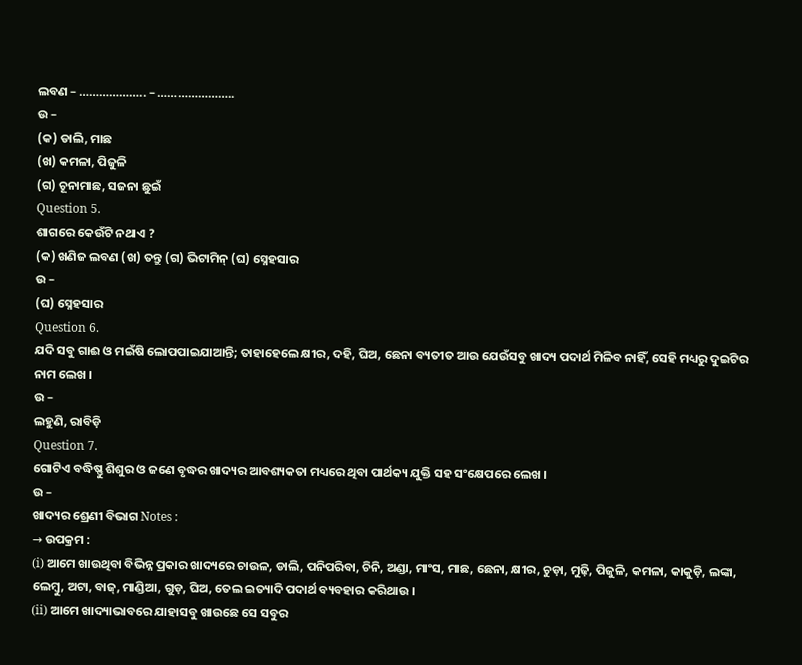ଲବଣ – ……………….. – …………………..
ଉ –
(କ) ଡାଲି, ମାଛ
(ଖ) କମଳା, ପିଜୁଳି
(ଗ) ଚୂନାମାଛ, ସଜନା ଛୁଇଁ
Question 5.
ଶାଗରେ କେଉଁଟି ନଥାଏ ?
(କ) ଖଣିଜ ଲବଣ (ଖ) ତନ୍ତୁ (ଗ) ଭିଟାମିନ୍ (ଘ) ସ୍ନେହସାର
ଉ –
(ଘ) ସ୍ନେହସାର
Question 6.
ଯଦି ସବୁ ଗାଈ ଓ ମଇଁଷି ଲୋପପାଇଯାଆନ୍ତି; ତାହାହେଲେ କ୍ଷୀର, ଦହି, ଘିଅ, ଛେନା ବ୍ୟତୀତ ଆଉ ଯେଉଁସବୁ ଖାଦ୍ୟ ପଦାର୍ଥ ମିଳିବ ନାହିଁ, ସେହି ମଧ୍ୟରୁ ଦୁଇଟିର ନାମ ଲେଖ ।
ଉ –
ଲହୁଣି, ରାବିଡ଼ି
Question 7.
ଗୋଟିଏ ବଦ୍ଧିଷ୍ଣୁ ଶିଶୁର ଓ ଜଣେ ବୃଦ୍ଧର ଖାଦ୍ୟର ଆବଶ୍ୟକତା ମଧ୍ୟରେ ଥିବା ପାର୍ଥକ୍ୟ ଯୁକ୍ତି ସହ ସଂକ୍ଷେପରେ ଲେଖ ।
ଉ –
ଖାଦ୍ୟର ଶ୍ରେଣୀ ବିଭାଗ Notes :
→ ଉପକ୍ରମ :
(i) ଆମେ ଖାଉଥିବା ବିଭିନ୍ନ ପ୍ରକାର ଖାଦ୍ୟରେ ଚାଉଳ, ଡାଲି, ପନିପରିବା, ଚିନି, ଅଣ୍ଡା, ମାଂସ, ମାଛ, ଛେନା, କ୍ଷୀର, ଚୁଡ଼ା, ମୁଢ଼ି, ପିଜୁଳି, କମଳା, କାକୁଡ଼ି, ଲଙ୍କା, ଲେମ୍ବୁ, ଅଟା, ବାଜ୍, ମାଣ୍ଡିଆ, ଗୁଡ଼, ଘିଅ, ତେଲ ଇତ୍ୟାଦି ପଦାର୍ଥ ବ୍ୟବହାର କରିଥାଉ ।
(ii) ଆମେ ଖାଦ୍ୟାଭାବରେ ଯାହାସବୁ ଖାଉଛେ ସେ ସବୁର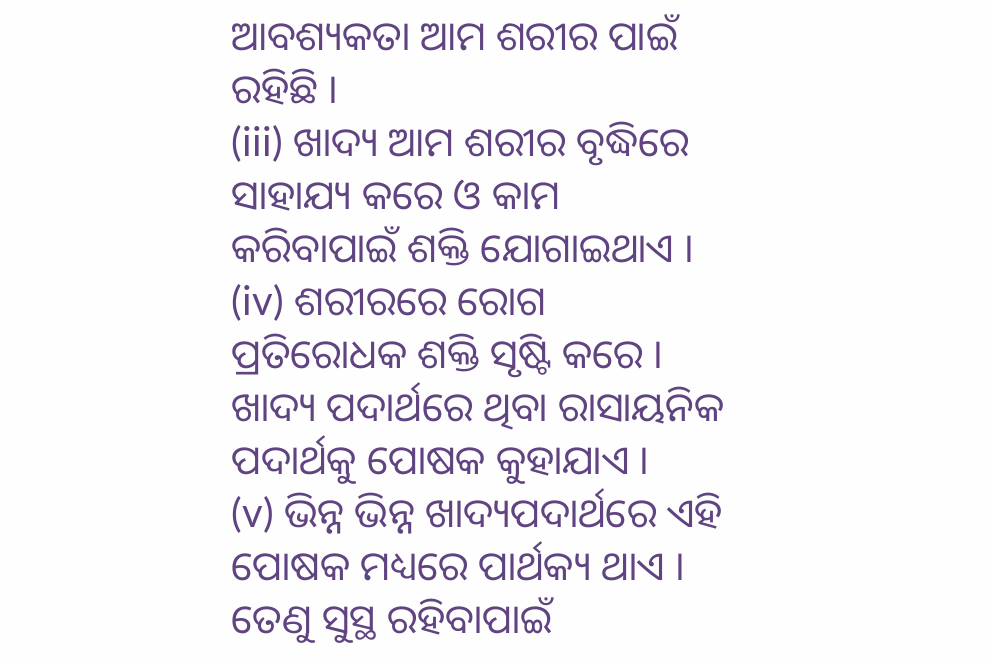ଆବଶ୍ୟକତା ଆମ ଶରୀର ପାଇଁ ରହିଛି ।
(iii) ଖାଦ୍ୟ ଆମ ଶରୀର ବୃଦ୍ଧିରେ ସାହାଯ୍ୟ କରେ ଓ କାମ କରିବାପାଇଁ ଶକ୍ତି ଯୋଗାଇଥାଏ ।
(iv) ଶରୀରରେ ରୋଗ ପ୍ରତିରୋଧକ ଶକ୍ତି ସୃଷ୍ଟି କରେ । ଖାଦ୍ୟ ପଦାର୍ଥରେ ଥିବା ରାସାୟନିକ ପଦାର୍ଥକୁ ପୋଷକ କୁହାଯାଏ ।
(v) ଭିନ୍ନ ଭିନ୍ନ ଖାଦ୍ୟପଦାର୍ଥରେ ଏହି ପୋଷକ ମଧ୍ୟରେ ପାର୍ଥକ୍ୟ ଥାଏ । ତେଣୁ ସୁସ୍ଥ ରହିବାପାଇଁ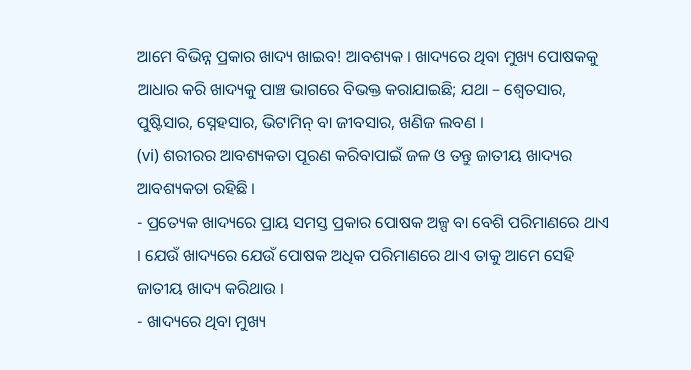ଆମେ ବିଭିନ୍ନ ପ୍ରକାର ଖାଦ୍ୟ ଖାଇବ! ଆବଶ୍ୟକ । ଖାଦ୍ୟରେ ଥିବା ମୁଖ୍ୟ ପୋଷକକୁ ଆଧାର କରି ଖାଦ୍ୟକୁ ପାଞ୍ଚ ଭାଗରେ ବିଭକ୍ତ କରାଯାଇଛି; ଯଥା – ଶ୍ଵେତସାର, ପୁଷ୍ଟିସାର, ସ୍ନେହସାର, ଭିଟାମିନ୍ ବା ଜୀବସାର, ଖଣିଜ ଲବଣ ।
(vi) ଶରୀରର ଆବଶ୍ୟକତା ପୂରଣ କରିବାପାଇଁ ଜଳ ଓ ତନ୍ତୁ ଜାତୀୟ ଖାଦ୍ୟର ଆବଶ୍ୟକତା ରହିଛି ।
- ପ୍ରତ୍ୟେକ ଖାଦ୍ୟରେ ପ୍ରାୟ ସମସ୍ତ ପ୍ରକାର ପୋଷକ ଅଳ୍ପ ବା ବେଶି ପରିମାଣରେ ଥାଏ । ଯେଉଁ ଖାଦ୍ୟରେ ଯେଉଁ ପୋଷକ ଅଧିକ ପରିମାଣରେ ଥାଏ ତାକୁ ଆମେ ସେହି ଜାତୀୟ ଖାଦ୍ୟ କରିଥାଉ ।
- ଖାଦ୍ୟରେ ଥିବା ମୁଖ୍ୟ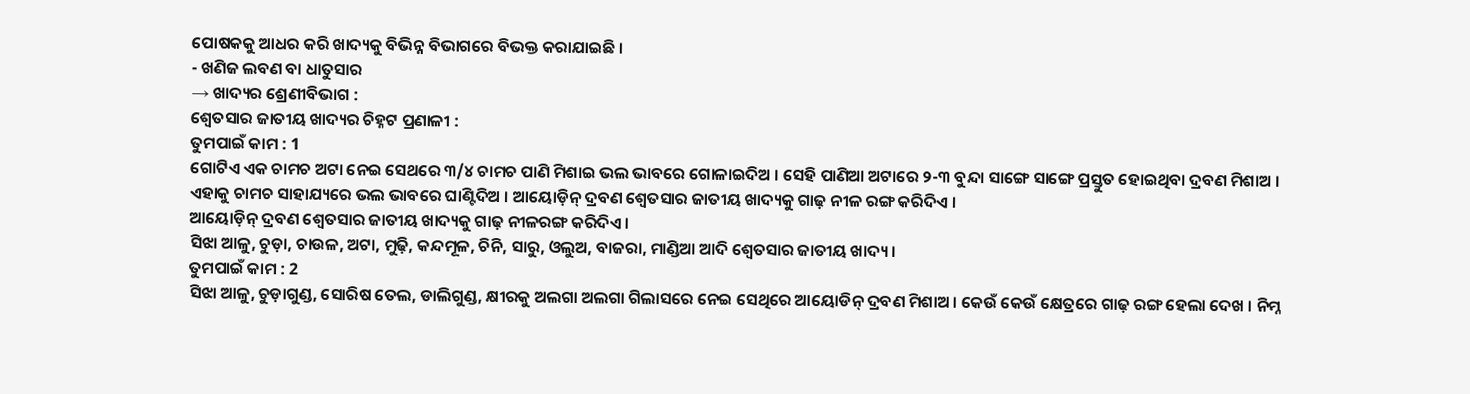ପୋଷକକୁ ଆଧର କରି ଖାଦ୍ୟକୁ ବିଭିନ୍ନ ବିଭାଗରେ ବିଭକ୍ତ କରାଯାଇଛି ।
- ଖଣିଜ ଲବଣ ବା ଧାତୁସାର
→ ଖାଦ୍ୟର ଶ୍ରେଣୀବିଭାଗ :
ଶ୍ଵେତସାର ଜାତୀୟ ଖାଦ୍ୟର ଚିହ୍ନଟ ପ୍ରଣାଳୀ :
ତୁମପାଇଁ କାମ : 1
ଗୋଟିଏ ଏକ ଚାମଚ ଅଟା ନେଇ ସେଥରେ ୩/୪ ଚାମଚ ପାଣି ମିଶାଇ ଭଲ ଭାବରେ ଗୋଳାଇଦିଅ । ସେହି ପାଣିଆ ଅଟାରେ ୨-୩ ବୁନ୍ଦା ସାଙ୍ଗେ ସାଙ୍ଗେ ପ୍ରସ୍ତୁତ ହୋଇଥିବା ଦ୍ରବଣ ମିଶାଅ । ଏହାକୁ ଚାମଚ ସାହାଯ୍ୟରେ ଭଲ ଭାବରେ ଘାଣ୍ଟିଦିଅ । ଆୟୋଡ଼ିନ୍ ଦ୍ରବଣ ଶ୍ଵେତସାର ଜାତୀୟ ଖାଦ୍ୟକୁ ଗାଢ଼ ନୀଳ ରଙ୍ଗ କରିଦିଏ ।
ଆୟୋଡ଼ିନ୍ ଦ୍ରବଣ ଶ୍ଵେତସାର ଜାତୀୟ ଖାଦ୍ୟକୁ ଗାଢ଼ ନୀଳରଙ୍ଗ କରିଦିଏ ।
ସିଝା ଆଳୁ, ଚୁଡ଼ା, ଚାଉଳ, ଅଟା, ମୁଢ଼ି, କନ୍ଦମୂଳ, ଚିନି, ସାରୁ, ଓଲୁଅ, ବାଜରା, ମାଣ୍ଡିଆ ଆଦି ଶ୍ଵେତସାର ଜାତୀୟ ଖାଦ୍ୟ ।
ତୁମପାଇଁ କାମ : 2
ସିଝା ଆଳୁ, ଚୁଡ଼ାଗୁଣ୍ଡ, ସୋରିଷ ତେଲ, ଡାଲିଗୁଣ୍ଡ, କ୍ଷୀରକୁ ଅଲଗା ଅଲଗା ଗିଲାସରେ ନେଇ ସେଥିରେ ଆୟୋଡିନ୍ ଦ୍ରବଣ ମିଶାଅ । କେଉଁ କେଉଁ କ୍ଷେତ୍ରରେ ଗାଢ଼ ରଙ୍ଗ ହେଲା ଦେଖ । ନିମ୍ନ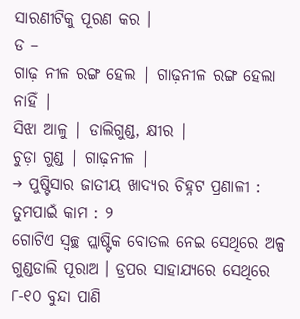ସାରଣୀଟିକୁ ପୂରଣ କର ।
ଡ –
ଗାଢ଼ ନୀଳ ରଙ୍ଗ ହେଲ | ଗାଢ଼ନୀଳ ରଙ୍ଗ ହେଲା ନାହିଁ |
ସିଝା ଆଳୁ | ଡାଲିଗୁଣ୍ଡ, କ୍ଷୀର |
ଚୁଡ଼ା ଗୁଣ୍ଡ | ଗାଢ଼ନୀଳ |
→ ପୁଷ୍ଟିସାର ଜାତୀୟ ଖାଦ୍ୟର ଚିହ୍ନଟ ପ୍ରଣାଳୀ :
ତୁମପାଇଁ କାମ : ୨
ଗୋଟିଏ ସ୍ବଚ୍ଛ ପ୍ଲାଷ୍ଟିକ ବୋତଲ ନେଇ ସେଥିରେ ଅଳ୍ପ ଗୁଣ୍ଡଡାଲି ପୂରାଅ । ଡ୍ରପର ସାହାଯ୍ୟରେ ସେଥିରେ ୮-୧୦ ବୁନ୍ଦା ପାଣି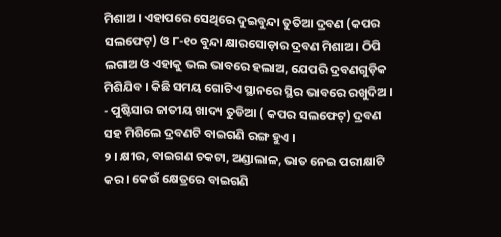ମିଶାଅ । ଏହାପରେ ସେଥିରେ ଦୁଇବୁନ୍ଦା ତୁତିଆ ଦ୍ରବଣ (କପର ସଲଫେଟ୍) ଓ ୮-୧୦ ବୁନ୍ଦା କ୍ଷାରସୋଡ଼ାର ଦ୍ରବଣ ମିଶାଅ । ଠିପି ଲଗାଅ ଓ ଏହାକୁ ଭଲ ଭାବରେ ହଲାଅ, ଯେପରି ଦ୍ରବଣଗୁଡ଼ିକ ମିଶିଯିବ । କିଛି ସମୟ ଗୋଟିଏ ସ୍ଥାନରେ ସ୍ଥିର ଭାବରେ ରଖୁଦିଅ ।
- ପୁଷ୍ଟିସାର ଜାତୀୟ ଖାଦ୍ୟ ତୁଡିଆ ( କପର ସଲଫେଟ୍) ଦ୍ରବଣ ସହ ମିଶିଲେ ଦ୍ରବଣଟି ବାଇଗଣି ରଙ୍ଗ ହୁଏ ।
୨ । କ୍ଷୀର, ବାଇଗଣ ଚକଟା, ଅଣ୍ଡାଲାଳ, ଭାତ ନେଇ ପରୀକ୍ଷାଟି କର । କେଉଁ କ୍ଷେତ୍ରରେ ବାଇଗଣି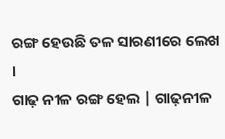ରଙ୍ଗ ହେଉଛି ତଳ ସାରଣୀରେ ଲେଖ ।
ଗାଢ଼ ନୀଳ ରଙ୍ଗ ହେଲ | ଗାଢ଼ନୀଳ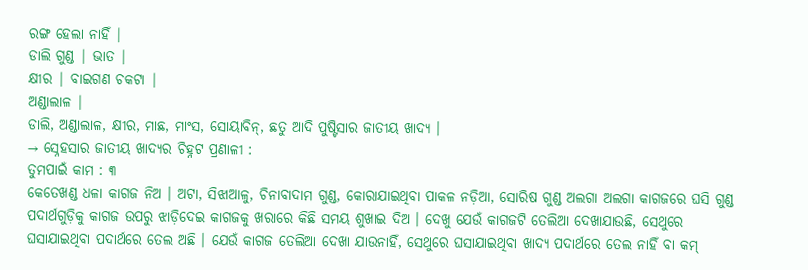ରଙ୍ଗ ହେଲା ନାହିଁ |
ଡାଲି ଗୁଣ୍ଡ | ଭାତ |
କ୍ଷୀର | ବାଇଗଣ ଚକଟା |
ଅଣ୍ଡାଲାଳ |
ଡାଲି, ଅଣ୍ଡାଲାଳ, କ୍ଷୀର, ମାଛ, ମାଂସ, ସୋୟାବିନ୍, ଛତୁ ଆଦି ପୁଷ୍ଟିସାର ଜାତୀୟ ଖାଦ୍ୟ ।
→ ସ୍ନେହସାର ଜାତୀୟ ଖାଦ୍ୟର ଚିହ୍ନଟ ପ୍ରଣାଳୀ :
ତୁମପାଇଁ କାମ : ୩
କେତେଖଣ୍ଡ ଧଳା କାଗଜ ନିଅ । ଅଟା, ସିଝାଆଳୁ, ଚିନାବାଦାମ ଗୁଣ୍ଡ, କୋରାଯାଇଥିବା ପାକଳ ନଡ଼ିଆ, ସୋରିଷ ଗୁଣ୍ଡ ଅଲଗା ଅଲଗା କାଗଜରେ ଘସି ଗୁଣ୍ଡ ପଦାର୍ଥଗୁଡ଼ିକୁ କାଗଜ ଉପରୁ ଝାଡ଼ିଦେଇ କାଗଜକୁ ଖରାରେ କିଛି ସମୟ ଶୁଖାଇ ଦିଅ । ଦେଖୁ ଯେଉଁ କାଗଜଟି ତେଲିଆ ଦେଖାଯାଉଛି, ସେଥୁରେ ଘସାଯାଇଥିବା ପଦାର୍ଥରେ ତେଲ ଅଛି । ଯେଉଁ କାଗଜ ତେଲିଆ ଦେଖା ଯାଉନାହିଁ, ସେଥୁରେ ଘସାଯାଇଥିବା ଖାଦ୍ୟ ପଦାର୍ଥରେ ତେଲ ନାହିଁ ବା କମ୍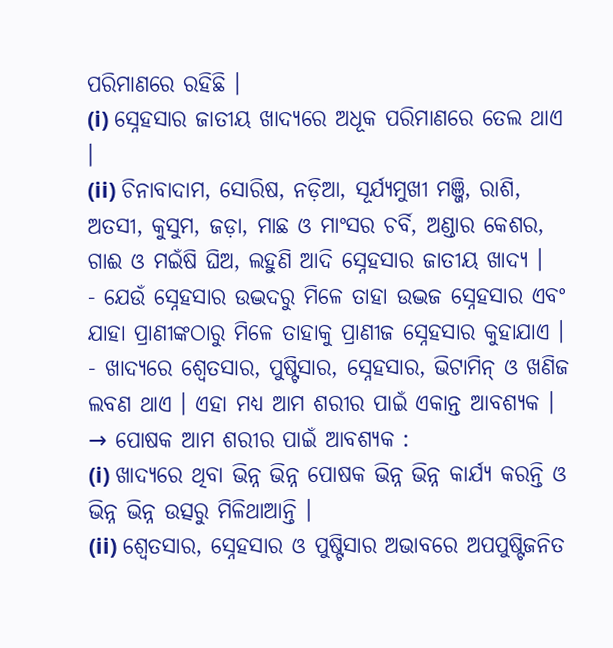ପରିମାଣରେ ରହିଛି ।
(i) ସ୍ନେହସାର ଜାତୀୟ ଖାଦ୍ୟରେ ଅଧୂକ ପରିମାଣରେ ତେଲ ଥାଏ ।
(ii) ଚିନାବାଦାମ, ସୋରିଷ, ନଡ଼ିଆ, ସୂର୍ଯ୍ୟମୁଖୀ ମଞ୍ଜି, ରାଶି, ଅତସୀ, କୁସୁମ, ଜଡ଼ା, ମାଛ ଓ ମାଂସର ଚର୍ବି, ଅଣ୍ଡାର କେଶର, ଗାଈ ଓ ମଇଁଷି ଘିଅ, ଲହୁଣି ଆଦି ସ୍ନେହସାର ଜାତୀୟ ଖାଦ୍ୟ ।
- ଯେଉଁ ସ୍ନେହସାର ଉଦ୍ଭଦରୁ ମିଳେ ତାହା ଉଦ୍ଭଜ ସ୍ନେହସାର ଏବଂ ଯାହା ପ୍ରାଣୀଙ୍କଠାରୁ ମିଳେ ତାହାକୁ ପ୍ରାଣୀଜ ସ୍ନେହସାର କୁହାଯାଏ ।
- ଖାଦ୍ୟରେ ଶ୍ଵେତସାର, ପୁଷ୍ଟିସାର, ସ୍ନେହସାର, ଭିଟାମିନ୍ ଓ ଖଣିଜ ଲବଣ ଥାଏ । ଏହା ମଧ୍ୟ ଆମ ଶରୀର ପାଇଁ ଏକାନ୍ତ ଆବଶ୍ୟକ ।
→ ପୋଷକ ଆମ ଶରୀର ପାଇଁ ଆବଶ୍ୟକ :
(i) ଖାଦ୍ୟରେ ଥିବା ଭିନ୍ନ ଭିନ୍ନ ପୋଷକ ଭିନ୍ନ ଭିନ୍ନ କାର୍ଯ୍ୟ କରନ୍ତି ଓ ଭିନ୍ନ ଭିନ୍ନ ଉତ୍ସରୁ ମିଳିଥାଆନ୍ତି ।
(ii) ଶ୍ଵେତସାର, ସ୍ନେହସାର ଓ ପୁଷ୍ଟିସାର ଅଭାବରେ ଅପପୁଷ୍ଟିଜନିତ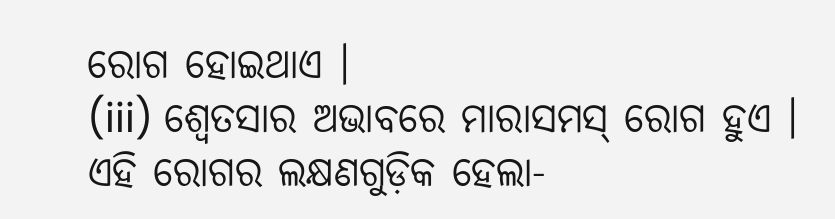ରୋଗ ହୋଇଥାଏ ।
(iii) ଶ୍ଵେତସାର ଅଭାବରେ ମାରାସମସ୍ ରୋଗ ହୁଏ । ଏହି ରୋଗର ଲକ୍ଷଣଗୁଡ଼ିକ ହେଲା-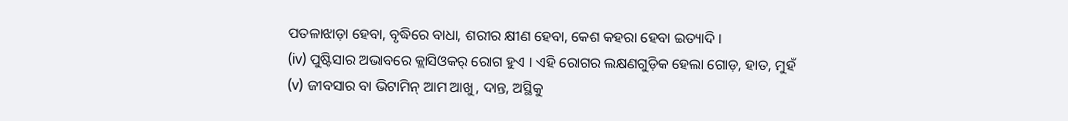ପତଳାଝାଡ଼ା ହେବା, ବୃଦ୍ଧିରେ ବାଧା, ଶରୀର କ୍ଷୀଣ ହେବା, କେଶ କହରା ହେବା ଇତ୍ୟାଦି ।
(iv) ପୁଷ୍ଟିସାର ଅଭାବରେ କ୍ଲାସିଓକର୍ ରୋଗ ହୁଏ । ଏହି ରୋଗର ଲକ୍ଷଣଗୁଡ଼ିକ ହେଲା ଗୋଡ଼, ହାତ, ମୁହଁ
(v) ଜୀବସାର ବା ଭିଟାମିନ୍ ଆମ ଆଖୁ, ଦାନ୍ତ, ଅସ୍ଥିକୁ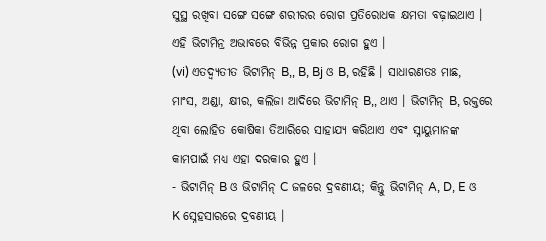ସୁସ୍ଥ ରଖିବା ସଙ୍ଗେ ସଙ୍ଗେ ଶରୀରର ରୋଗ ପ୍ରତିରୋଧକ କ୍ଷମତା ବଢ଼ାଇଥାଏ । ଏହି ଭିଟାମିନ୍ର ଅଭାବରେ ବିଭିନ୍ନ ପ୍ରକାର ରୋଗ ହୁଏ ।
(vi) ଏତଦ୍ବ୍ୟତୀତ ଭିଟାମିନ୍ B,, B, Bj ଓ B, ରହିଛି । ସାଧାରଣତଃ ମାଛ, ମାଂସ, ଅଣ୍ଡା, କ୍ଷୀର, କଲିଜା ଆଦିରେ ଭିଟାମିନ୍ B,, ଥାଏ । ଭିଟାମିନ୍ B, ରକ୍ତରେ ଥିବା ଲୋହିତ କୋଷିକା ତିଆରିରେ ସାହାଯ୍ୟ କରିଥାଏ ଏବଂ ସ୍ନାୟୁମାନଙ୍କ କାମପାଇଁ ମଧ୍ୟ ଏହା ଦରକାର ହୁଏ ।
- ଭିଟାମିନ୍ B ଓ ଭିଟାମିନ୍ C ଜଳରେ ଦ୍ରବଣୀୟ; କିନ୍ତୁ ଭିଟାମିନ୍ A, D, E ଓ K ସ୍ନେହସାରରେ ଦ୍ରବଣୀୟ ।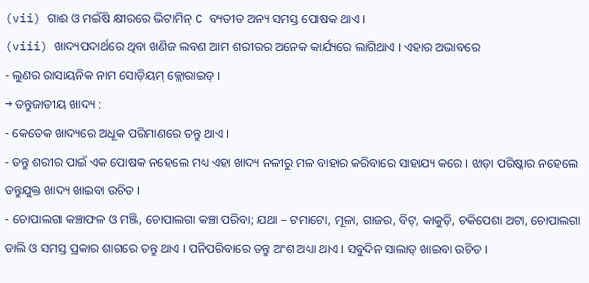(vii) ଗାଈ ଓ ମଇଁଷି କ୍ଷୀରରେ ଭିଟାମିନ୍ C ବ୍ୟତୀତ ଅନ୍ୟ ସମସ୍ତ ପୋଷକ ଥାଏ ।
(viii) ଖାଦ୍ୟପଦାର୍ଥରେ ଥିବା ଖଣିଜ ଲବଣ ଆମ ଶରୀରର ଅନେକ କାର୍ଯ୍ୟରେ ଲାଗିଥାଏ । ଏହାର ଅଭାବରେ
- ଲୁଣର ରାସାୟନିକ ନାମ ସୋଡ଼ିୟମ୍ କ୍ଲୋରାଇଡ୍ ।
→ ତନ୍ତୁଜାତୀୟ ଖାଦ୍ୟ :
- କେତେକ ଖାଦ୍ୟରେ ଅଧୂକ ପରିମାଣରେ ତନ୍ତୁ ଥାଏ ।
- ତନ୍ତୁ ଶରୀର ପାଇଁ ଏକ ପୋଷକ ନହେଲେ ମଧ୍ୟ ଏହା ଖାଦ୍ୟ ନଳୀରୁ ମଳ ବାହାର କରିବାରେ ସାହାଯ୍ୟ କରେ । ଝାଡ଼ା ପରିଷ୍କାର ନହେଲେ ତନ୍ତୁଯୁକ୍ତ ଖାଦ୍ୟ ଖାଇବା ଉଚିତ ।
- ଚୋପାଲଗା କଞ୍ଚାଫଳ ଓ ମଞ୍ଜି, ଚୋପାଲଗା କଞ୍ଚା ପରିବା; ଯଥା – ଟମାଟୋ, ମୂଳା, ଗାଜର, ବିଟ୍, କାକୁଡ଼ି, ଚକିପେଶା ଅଟା, ଚୋପାଲଗା ଡାଲି ଓ ସମସ୍ତ ପ୍ରକାର ଶାଗରେ ତନ୍ତୁ ଥାଏ । ପନିପରିବାରେ ତନ୍ତୁ ଅଂଶ ଅଧ୍ୟା ଥାଏ । ସବୁଦିନ ସାଲାଡ୍ ଖାଇବା ଉଚିତ ।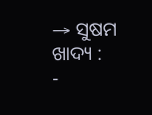→ ସୁଷମ ଖାଦ୍ୟ :
-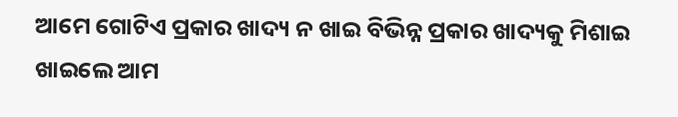ଆମେ ଗୋଟିଏ ପ୍ରକାର ଖାଦ୍ୟ ନ ଖାଇ ବିଭିନ୍ନ ପ୍ରକାର ଖାଦ୍ୟକୁ ମିଶାଇ ଖାଇଲେ ଆମ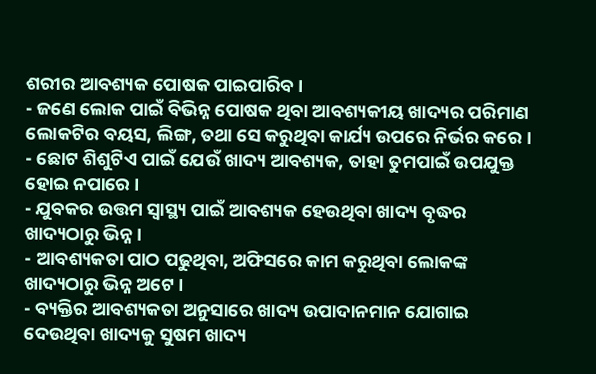ଶରୀର ଆବଶ୍ୟକ ପୋଷକ ପାଇପାରିବ ।
- ଜଣେ ଲୋକ ପାଇଁ ବିଭିନ୍ନ ପୋଷକ ଥିବା ଆବଶ୍ୟକୀୟ ଖାଦ୍ୟର ପରିମାଣ ଲୋକଟିର ବୟସ, ଲିଙ୍ଗ, ତଥା ସେ କରୁଥିବା କାର୍ଯ୍ୟ ଉପରେ ନିର୍ଭର କରେ ।
- ଛୋଟ ଶିଶୁଟିଏ ପାଇଁ ଯେଉଁ ଖାଦ୍ୟ ଆବଶ୍ୟକ, ତାହା ତୁମପାଇଁ ଉପଯୁକ୍ତ ହୋଇ ନପାରେ ।
- ଯୁବକର ଉତ୍ତମ ସ୍ୱାସ୍ଥ୍ୟ ପାଇଁ ଆବଶ୍ୟକ ହେଉଥିବା ଖାଦ୍ୟ ବୃଦ୍ଧର ଖାଦ୍ୟଠାରୁ ଭିନ୍ନ ।
- ଆବଶ୍ୟକତା ପାଠ ପଢୁଥିବା, ଅଫିସରେ କାମ କରୁଥିବା ଲୋକଙ୍କ ଖାଦ୍ୟଠାରୁ ଭିନ୍ନ ଅଟେ ।
- ବ୍ୟକ୍ତିର ଆବଶ୍ୟକତା ଅନୁସାରେ ଖାଦ୍ୟ ଉପାଦାନମାନ ଯୋଗାଇ ଦେଉଥିବା ଖାଦ୍ୟକୁ ସୁଷମ ଖାଦ୍ୟ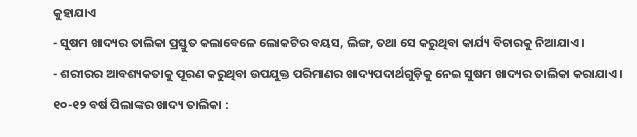କୁହାଯାଏ
- ସୁଷମ ଖାଦ୍ୟର ତାଲିକା ପ୍ରସ୍ତୁତ କଲାବେଳେ ଲୋକଟିର ବୟସ, ଲିଙ୍ଗ, ତଥା ସେ କରୁଥିବା କାର୍ଯ୍ୟ ବିଚାରକୁ ନିଆଯାଏ ।
- ଶରୀରର ଆବଶ୍ୟକତାକୁ ପୂରଣ କରୁଥିବା ଉପଯୁକ୍ତ ପରିମାଣର ଖାଦ୍ୟପଦାର୍ଥଗୁଡ଼ିକୁ ନେଇ ସୁଷମ ଖାଦ୍ୟର ତାଲିକା କରାଯାଏ ।
୧୦-୧୨ ବର୍ଷ ପିଲାଙ୍କର ଖାଦ୍ୟ ତାଲିକା :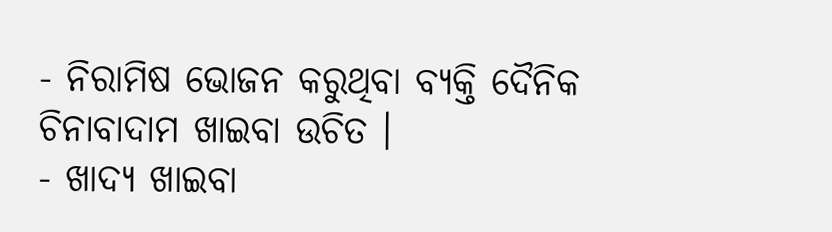- ନିରାମିଷ ଭୋଜନ କରୁଥିବା ବ୍ୟକ୍ତି ଦୈନିକ ଚିନାବାଦାମ ଖାଇବା ଉଚିତ ।
- ଖାଦ୍ୟ ଖାଇବା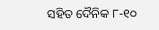ସହିତ ଦୈନିକ ୮-୧୦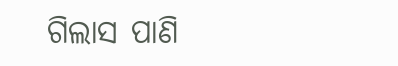ଗିଲାସ ପାଣି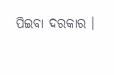ପିଇବା ଦରକାର ।